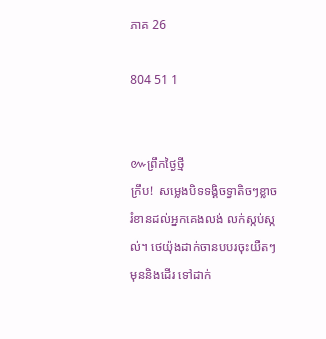ភាគ 26

804 51 1


៚ព្រឹកថ្ងៃថ្មី
ក្រឹប!  សម្លេងបិទទង្គិចទ្វាតិចៗខ្លាចរំខានដល់អ្នកគេងលង់ លក់ស្កប់ស្កល់។ ថេយ៉ុងដាក់ចានបបរចុះយឺតៗ មុននិងដើរ ទៅដាក់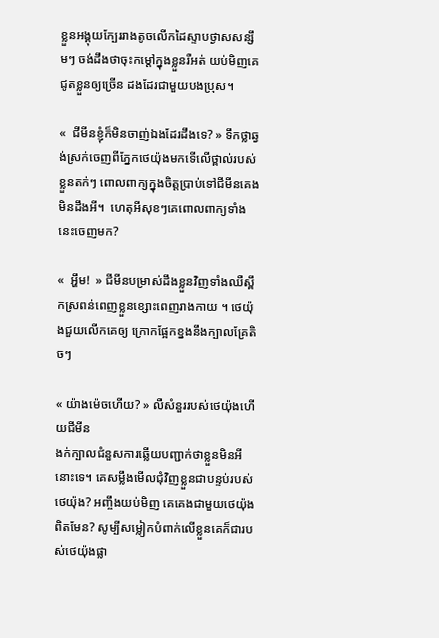ខ្លួនអង្គុយក្បែររាងតូចលើកដៃស្ទាបថ្ងាសសន្សឹមៗ ចង់ដឹងថាចុះកម្ដៅក្នុងខ្លួនរឺអត់ យប់មិញគេជូតខ្លួនឲ្យច្រើន ដងដែរជាមួយបងប្រុស។

«  ជីមីនខ្ញុំក៏មិនចាញ់ឯងដែរដឹងទេ? » ទឹកថ្លាឆ្វង់ស្រក់ចេញពីភ្នែកថេយ៉ុងមកទើលើថ្ពាល់របស់ខ្លួនតក់ៗ ពោលពាក្យក្នុងចិត្តប្រាប់ទៅជីមីនគេងមិនដឹងអី។  ហេតុអីសុខៗគេពោលពាក្យទាំងនេះចេញមក?

«  អ្ហឹម!  » ជីមីនបម្រាស់ដឹងខ្លួនវិញទាំងឈឺស្ពឹកស្រពន់ពេញខ្លួនខ្សោះពេញរាងកាយ ។ ថេយ៉ុងជួយលើកគេឲ្យ ក្រោកផ្អែកខ្នងនឹងក្បាលគ្រែតិចៗ

« យ៉ាងម៉េចហើយ? » លឺសំនួររបស់ថេយ៉ុងហើយជីមីន
ងក់ក្បាលជំនួសការឆ្លើយបញ្ជាក់ថាខ្លួនមិនអីនោះទេ។ គេសម្លឹងមើលជុំវិញខ្លួនជាបន្ទប់របស់ថេយ៉ុង? អញ្ចឹងយប់មិញ គេគេងជាមួយថេយ៉ុងពិតមែន? សូម្បីសម្លៀកបំពាក់លើខ្លួនគេក៏ជារបស់ថេយ៉ុងផ្លា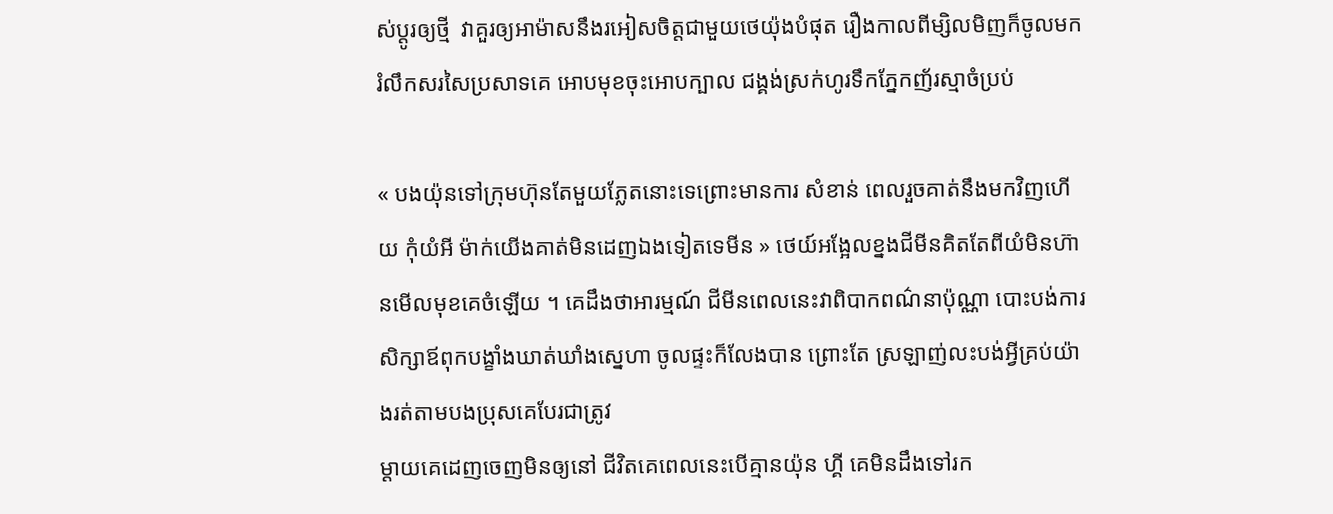ស់ប្ដូរឲ្យថ្មី  វាគួរឲ្យអាម៉ាសនឹងរអៀសចិត្តជាមួយថេយ៉ុងបំផុត រឿងកាលពីម្សិលមិញក៏ចូលមករំលឹកសរសៃប្រសាទគេ អោបមុខចុះអោបក្បាល ជង្គង់ស្រក់ហូរទឹកភ្នែកញ័រស្មាចំប្រប់

« បងយ៉ុនទៅក្រុមហ៊ុនតែមួយភ្លែតនោះទេព្រោះមានការ សំខាន់ ពេលរួចគាត់នឹងមកវិញហើយ កុំយំអី ម៉ាក់យើងគាត់មិនដេញឯងទៀតទេមីន » ថេយ៍អង្អែលខ្នងជីមីនគិតតែពីយំមិនហ៊ានមើលមុខគេចំឡើយ ។ គេដឹងថាអារម្មណ៍ ជីមីនពេលនេះវាពិបាកពណ៌នាប៉ុណ្ណា បោះបង់ការសិក្សាឪពុកបង្ខាំងឃាត់ឃាំងស្នេហា ចូលផ្ទះក៏លែងបាន ព្រោះតែ ស្រឡាញ់លះបង់អ្វីគ្រប់យ៉ាងរត់តាមបងប្រុសគេបែរជាត្រូវ
ម្ដាយគេដេញចេញមិនឲ្យនៅ ជីវិតគេពេលនេះបើគ្មានយ៉ុន ហ្គី គេមិនដឹងទៅរក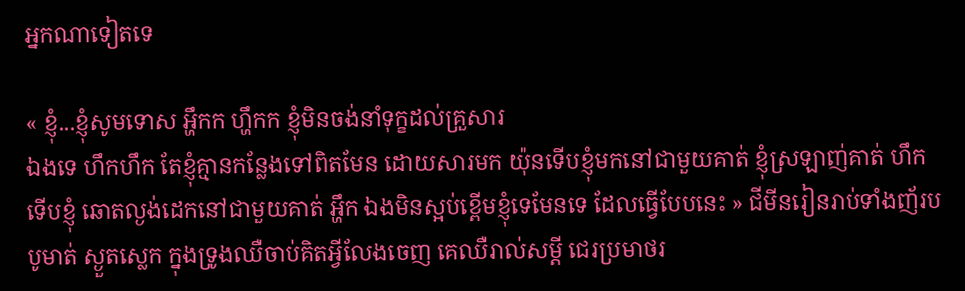អ្នកណាទៀតទេ

« ខ្ញុំ...ខ្ញុំសូមទោស អ្ហឹកក ហ្ហឹកក ខ្ញុំមិនចង់នាំទុក្ខដល់គ្រួសារ
ឯងទេ ហឹកហឹក តែខ្ញុំគ្មានកន្លែងទៅពិតមែន ដោយសារមក យ៉ុនទើបខ្ញុំមកនៅជាមួយគាត់ ខ្ញុំស្រឡាញ់គាត់ ហឹក ទើបខ្ញុំ ឆោតល្ងង់ដេកនៅជាមួយគាត់ អ្ហឹក ឯងមិនស្អប់ខ្ពើមខ្ញុំទេមែនទេ ដែលធ្វើបែបនេះ » ជីមីនរៀនរាប់ទាំងញ័របបូមាត់ ស្ងួតស្លេក ក្នុងទ្រូងឈឺចាប់គិតអ្វីលែងចេញ គេឈឺរាល់សម្ដី ជេរប្រមាថរ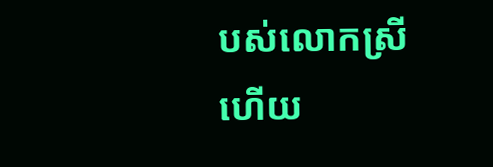បស់លោកស្រី ហើយ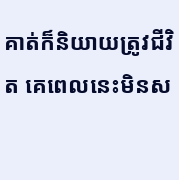គាត់ក៏និយាយត្រូវជីវិត គេពេលនេះមិនស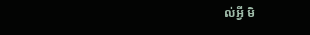ល់អ្វី មិ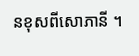នខុសពីសោភានី ។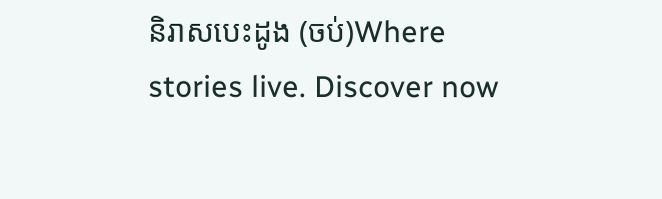និរាសបេះដូង (ចប់)Where stories live. Discover now